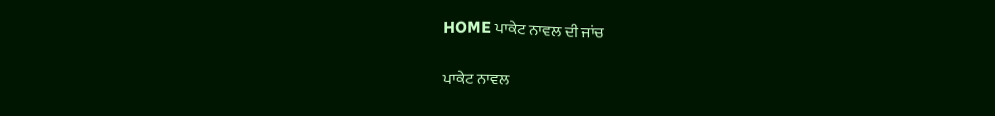HOME ਪਾਕੇਟ ਨਾਵਲ ਦੀ ਜਾਂਚ

ਪਾਕੇਟ ਨਾਵਲ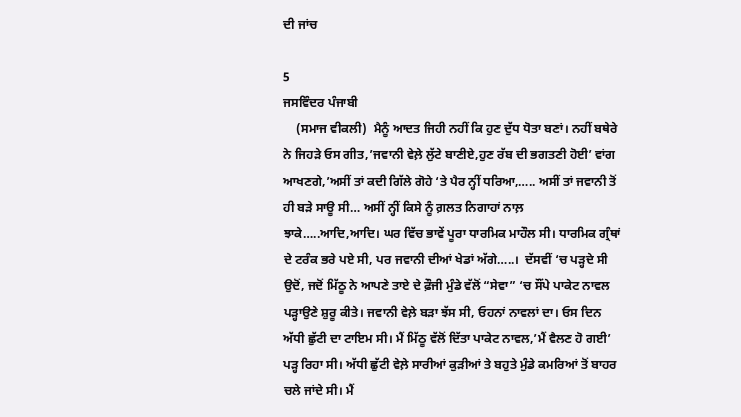ਦੀ ਜਾਂਚ

5
ਜਸਵਿੰਦਰ ਪੰਜਾਬੀ
    (ਸਮਾਜ ਵੀਕਲੀ)  ਮੈਨੂੰ ਆਦਤ ਜਿਹੀ ਨਹੀਂ ਕਿ ਹੁਣ ਦੁੱਧ ਧੋਤਾ ਬਣਾਂ। ਨਹੀਂ ਬਥੇਰੇ ਨੇ ਜਿਹੜੇ ਓਸ ਗੀਤ,’ਜਵਾਨੀ ਵੇਲ਼ੇ ਲੁੱਟੇ ਬਾਣੀਏ,ਹੁਣ ਰੱਬ ਦੀ ਭਗਤਣੀ ਹੋਈ’ ਵਾਂਗ ਆਖਣਗੇ,’ਅਸੀਂ ਤਾਂ ਕਦੀ ਗਿੱਲੇ ਗੋਹੇ ‘ਤੇ ਪੈਰ ਨ੍ਹੀਂ ਧਰਿਆ,….. ਅਸੀਂ ਤਾਂ ਜਵਾਨੀ ਤੋਂ ਹੀ ਬੜੇ ਸਾਊ ਸੀ… ਅਸੀਂ ਨ੍ਹੀਂ ਕਿਸੇ ਨੂੰ ਗ਼ਲਤ ਨਿਗਾਹਾਂ ਨਾਲ਼ ਝਾਕੇ…..ਆਦਿ,ਆਦਿ। ਘਰ ਵਿੱਚ ਭਾਵੇਂ ਪੂਰਾ ਧਾਰਮਿਕ ਮਾਹੌਲ ਸੀ। ਧਾਰਮਿਕ ਗ੍ਰੰਥਾਂ ਦੇ ਟਰੰਕ ਭਰੇ ਪਏ ਸੀ, ਪਰ ਜਵਾਨੀ ਦੀਆਂ ਖੇਡਾਂ ਅੱਗੇ…..।  ਦੱਸਵੀਂ ‘ਚ ਪੜ੍ਹਦੇ ਸੀ ਉਦੋਂ, ਜਦੋਂ ਮਿੱਠੂ ਨੇ ਆਪਣੇ ਤਾਏ ਦੇ ਫ਼ੌਜੀ ਮੁੰਡੇ ਵੱਲੋਂ “ਸੇਵਾ” ‘ਚ ਸੌਂਪੇ ਪਾਕੇਟ ਨਾਵਲ ਪੜ੍ਹਾਉਣੇ ਸ਼ੁਰੂ ਕੀਤੇ। ਜਵਾਨੀ ਵੇਲ਼ੇ ਬੜਾ ਝੱਸ ਸੀ, ਓਹਨਾਂ ਨਾਵਲਾਂ ਦਾ। ਓਸ ਦਿਨ ਅੱਧੀ ਛੁੱਟੀ ਦਾ ਟਾਇਮ ਸੀ। ਮੈਂ ਮਿੱਠੂ ਵੱਲੋਂ ਦਿੱਤਾ ਪਾਕੇਟ ਨਾਵਲ,’ਮੈਂ ਵੈਲਣ ਹੋ ਗਈ’ ਪੜ੍ਹ ਰਿਹਾ ਸੀ। ਅੱਧੀ ਛੁੱਟੀ ਵੇਲ਼ੇ ਸਾਰੀਆਂ ਕੁੜੀਆਂ ਤੇ ਬਹੁਤੇ ਮੁੰਡੇ ਕਮਰਿਆਂ ਤੋਂ ਬਾਹਰ ਚਲੇ ਜਾਂਦੇ ਸੀ। ਮੈਂ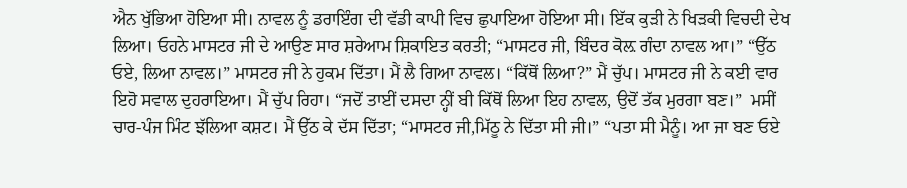ਐਨ ਖੁੱਭਿਆ ਹੋਇਆ ਸੀ। ਨਾਵਲ ਨੂੰ ਡਰਾਇੰਗ ਦੀ ਵੱਡੀ ਕਾਪੀ ਵਿਚ ਛੁਪਾਇਆ ਹੋਇਆ ਸੀ। ਇੱਕ ਕੁੜੀ ਨੇ ਖਿੜਕੀ ਵਿਚਦੀ ਦੇਖ ਲਿਆ। ਓਹਨੇ ਮਾਸਟਰ ਜੀ ਦੇ ਆਉਣ ਸਾਰ ਸ਼ਰੇਆਮ ਸ਼ਿਕਾਇਤ ਕਰਤੀ; “ਮਾਸਟਰ ਜੀ, ਬਿੰਦਰ ਕੋਲ਼ ਗੰਦਾ ਨਾਵਲ ਆ।” “ਉੱਠ ਓਏ, ਲਿਆ ਨਾਵਲ।” ਮਾਸਟਰ ਜੀ ਨੇ ਹੁਕਮ ਦਿੱਤਾ। ਮੈਂ ਲੈ ਗਿਆ ਨਾਵਲ। “ਕਿੱਥੋਂ ਲਿਆ?” ਮੈਂ ਚੁੱਪ। ਮਾਸਟਰ ਜੀ ਨੇ ਕਈ ਵਾਰ ਇਹੋ ਸਵਾਲ ਦੁਹਰਾਇਆ। ਮੈਂ ਚੁੱਪ ਰਿਹਾ। “ਜਦੋਂ ਤਾਈਂ ਦਸਦਾ ਨ੍ਹੀਂ ਬੀ ਕਿੱਥੋਂ ਲਿਆ ਇਹ ਨਾਵਲ, ਉਦੋਂ ਤੱਕ ਮੁਰਗਾ ਬਣ।”  ਮਸੀਂ ਚਾਰ-ਪੰਜ ਮਿੰਟ ਝੱਲਿਆ ਕਸ਼ਟ। ਮੈਂ ਉੱਠ ਕੇ ਦੱਸ ਦਿੱਤਾ; “ਮਾਸਟਰ ਜੀ,ਮਿੱਠੂ ਨੇ ਦਿੱਤਾ ਸੀ ਜੀ।” “ਪਤਾ ਸੀ ਮੈਨੂੰ। ਆ ਜਾ ਬਣ ਓਏ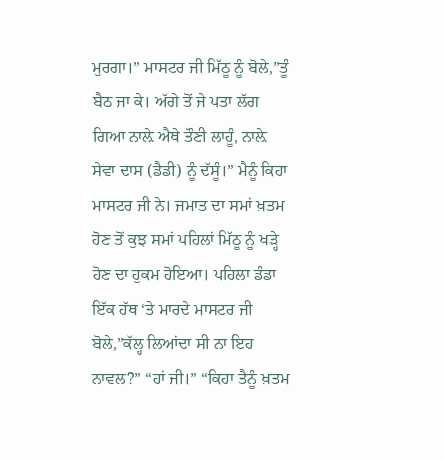ਮੁਰਗਾ।” ਮਾਸਟਰ ਜੀ ਮਿੱਠੂ ਨੂੰ ਬੋਲੇ,”ਤੂੰ ਬੈਠ ਜਾ ਕੇ। ਅੱਗੇ ਤੋਂ ਜੇ ਪਤਾ ਲੱਗ ਗਿਆ ਨਾਲ਼ੇ ਐਥੇ ਤੌਣੀ ਲਾਹੂੰ, ਨਾਲ਼ੇ ਸੇਵਾ ਦਾਸ (ਡੈਡੀ) ਨੂੰ ਦੱਸੂੰ।” ਮੈਨੂੰ ਕਿਹਾ ਮਾਸਟਰ ਜੀ ਨੇ। ਜਮਾਤ ਦਾ ਸਮਾਂ ਖ਼ਤਮ ਹੋਣ ਤੋਂ ਕੁਝ ਸਮਾਂ ਪਹਿਲਾਂ ਮਿੱਠੂ ਨੂੰ ਖੜ੍ਹੇ ਹੋਣ ਦਾ ਹੁਕਮ ਹੋਇਆ। ਪਹਿਲਾ ਡੰਡਾ ਇੱਕ ਹੱਥ ‘ਤੇ ਮਾਰਦੇ ਮਾਸਟਰ ਜੀ ਬੋਲੇ,”ਕੱਲ੍ਹ ਲਿਆਂਦਾ ਸੀ ਨਾ ਇਹ ਨਾਵਲ?” “ਹਾਂ ਜੀ।” “ਕਿਹਾ ਤੈਨੂੰ ਖ਼ਤਮ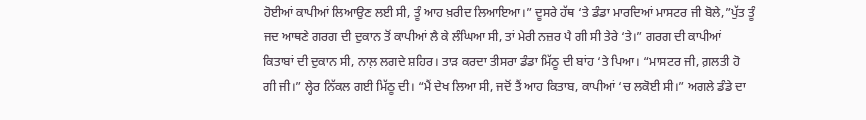ਹੋਈਆਂ ਕਾਪੀਆਂ ਲਿਆਉਣ ਲਈ ਸੀ, ਤੂੰ ਆਹ ਖ਼ਰੀਦ ਲਿਆਇਆ।” ਦੂਸਰੇ ਹੱਥ ‘ਤੇ ਡੰਡਾ ਮਾਰਦਿਆਂ ਮਾਸਟਰ ਜੀ ਬੋਲੇ,”ਪੁੱਤ ਤੂੰ ਜਦ ਆਥਣੇ ਗਰਗ ਦੀ ਦੁਕਾਨ ਤੋਂ ਕਾਪੀਆਂ ਲੈ ਕੇ ਲੰਘਿਆ ਸੀ, ਤਾਂ ਮੇਰੀ ਨਜ਼ਰ ਪੈ ਗੀ ਸੀ ਤੇਰੇ ‘ਤੇ।” ਗਰਗ ਦੀ ਕਾਪੀਆਂ ਕਿਤਾਬਾਂ ਦੀ ਦੁਕਾਨ ਸੀ, ਨਾਲ਼ ਲਗਦੇ ਸ਼ਹਿਰ। ਤਾੜ ਕਰਦਾ ਤੀਸਰਾ ਡੰਡਾ ਮਿੱਠੂ ਦੀ ਬਾਂਹ ‘ਤੇ ਪਿਆ। “ਮਾਸਟਰ ਜੀ, ਗ਼ਲਤੀ ਹੋ ਗੀ ਜੀ।” ਲ੍ਹੇਰ ਨਿੱਕਲ ਗਈ ਮਿੱਠੂ ਦੀ। “ਮੈਂ ਦੇਖ ਲਿਆ ਸੀ, ਜਦੋਂ ਤੈਂ ਆਹ ਕਿਤਾਬ, ਕਾਪੀਆਂ ‘ਚ ਲਕੋਈ ਸੀ।” ਅਗਲੇ ਡੰਡੇ ਦਾ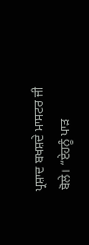ਪ੍ਰਸ਼ਾਦ ਬਖਸ਼ਦੇ ਮਾਸਟਰ ਜੀ ਬੋਲੇ। “ਏਹਨੂੰ ਪਾੜ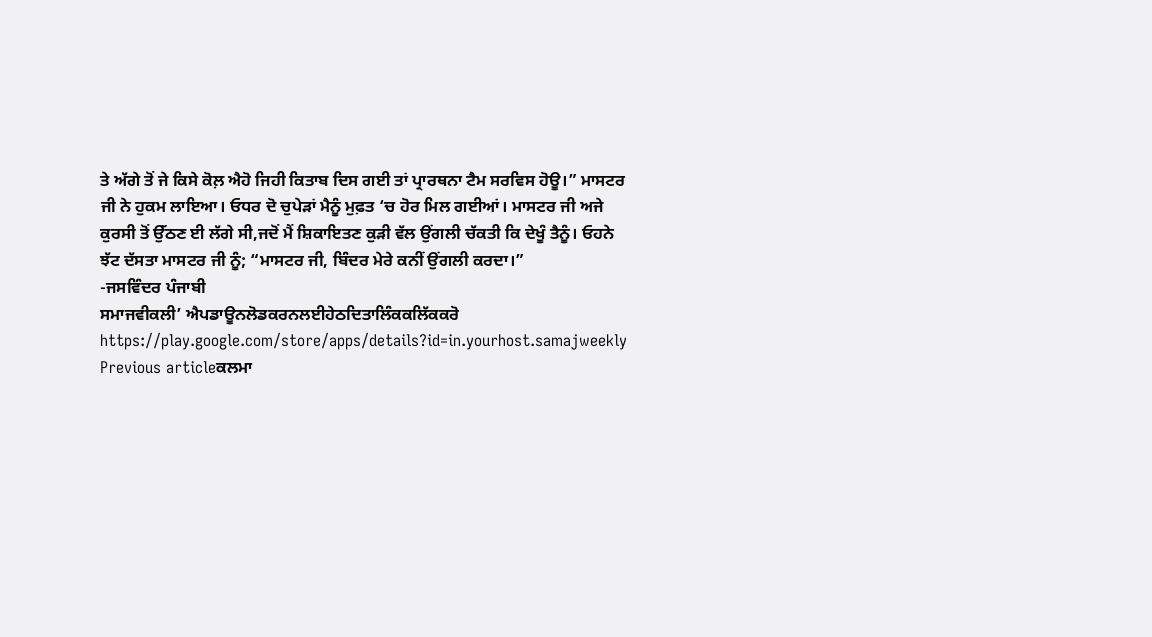ਤੇ ਅੱਗੇ ਤੋਂ ਜੇ ਕਿਸੇ ਕੋਲ਼ ਐਹੋ ਜਿਹੀ ਕਿਤਾਬ ਦਿਸ ਗਈ ਤਾਂ ਪ੍ਰਾਰਥਨਾ ਟੈਮ ਸਰਵਿਸ ਹੋਊ।” ਮਾਸਟਰ ਜੀ ਨੇ ਹੁਕਮ ਲਾਇਆ। ਓਧਰ ਦੋ ਚੁਪੇੜਾਂ ਮੈਨੂੰ ਮੁਫ਼ਤ ‘ਚ ਹੋਰ ਮਿਲ ਗਈਆਂ। ਮਾਸਟਰ ਜੀ ਅਜੇ ਕੁਰਸੀ ਤੋਂ ਉੱਠਣ ਈ ਲੱਗੇ ਸੀ,ਜਦੋਂ ਮੈਂ ਸ਼ਿਕਾਇਤਣ ਕੁੜੀ ਵੱਲ ਉਂਗਲੀ ਚੱਕਤੀ ਕਿ ਦੇਖੂੰ ਤੈਨੂੰ। ਓਹਨੇ ਝੱਟ ਦੱਸਤਾ ਮਾਸਟਰ ਜੀ ਨੂੰ; “ਮਾਸਟਰ ਜੀ, ਬਿੰਦਰ ਮੇਰੇ ਕਨੀਂ ਉਂਗਲੀ ਕਰਦਾ।”
-ਜਸਵਿੰਦਰ ਪੰਜਾਬੀ
ਸਮਾਜਵੀਕਲੀ’ ਐਪਡਾਊਨਲੋਡਕਰਨਲਈਹੇਠਦਿਤਾਲਿੰਕਕਲਿੱਕਕਰੋ
https://play.google.com/store/apps/details?id=in.yourhost.samajweekly
Previous articleਕਲਮਾ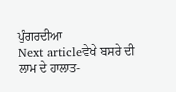ਪੁੰਗਰਦੀਆ
Next articleਵੇਖੇ ਬਸਰੇ ਦੀ ਲਾਮ ਦੇ ਹਾਲਾਤ-